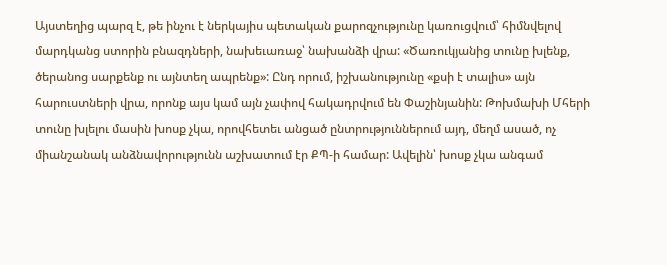Այստեղից պարզ է, թե ինչու է ներկայիս պետական քարոզչությունը կառուցվում՝ հիմնվելով մարդկանց ստորին բնազդների, նախեւառաջ՝ նախանձի վրա: «Ծառուկյանից տունը խլենք, ծերանոց սարքենք ու այնտեղ ապրենք»: Ընդ որում, իշխանությունը «քսի է տալիս» այն հարուստների վրա, որոնք այս կամ այն չափով հակադրվում են Փաշինյանին: Թոխմախի Մհերի տունը խլելու մասին խոսք չկա, որովհետեւ անցած ընտրություններում այդ, մեղմ ասած, ոչ միանշանակ անձնավորությունն աշխատում էր ՔՊ-ի համար: Ավելին՝ խոսք չկա անգամ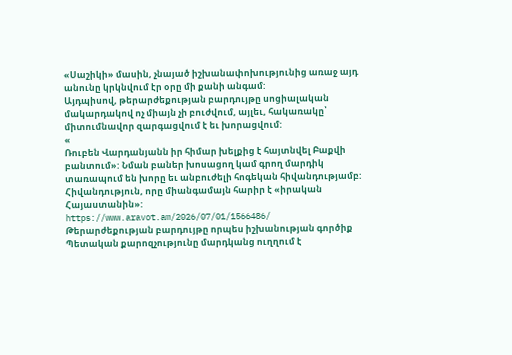«Սաշիկի» մասին, չնայած իշխանափոխությունից առաջ այդ անունը կրկնվում էր օրը մի քանի անգամ:
Այդպիսով, թերարժեքության բարդույթը սոցիալական մակարդակով ոչ միայն չի բուժվում, այլեւ, հակառակը՝ միտումնավոր զարգացվում է եւ խորացվում:
«
Ռուբեն Վարդանյանն իր հիմար խելքից է հայտնվել Բաքվի բանտում»: Նման բաներ խոսացող կամ գրող մարդիկ տառապում են խորը եւ անբուժելի հոգեկան հիվանդությամբ: Հիվանդություն, որը միանգամայն հարիր է «իրական Հայաստանին»:
https://www.aravot.am/2026/07/01/1566486/
Թերարժեքության բարդույթը որպես իշխանության գործիք
Պետական քարոզչությունը մարդկանց ուղղում է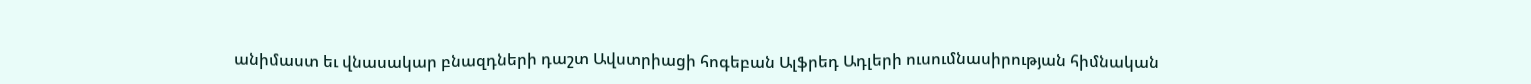անիմաստ եւ վնասակար բնազդների դաշտ Ավստրիացի հոգեբան Ալֆրեդ Ադլերի ուսումնասիրության հիմնական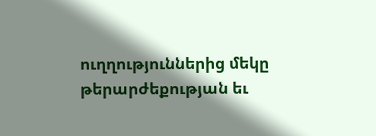ուղղություններից մեկը թերարժեքության եւ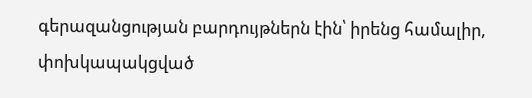գերազանցության բարդույթներն էին՝ իրենց համալիր, փոխկապակցված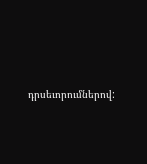դրսեւորումներով: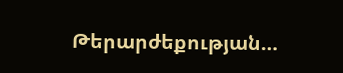Թերարժեքության…